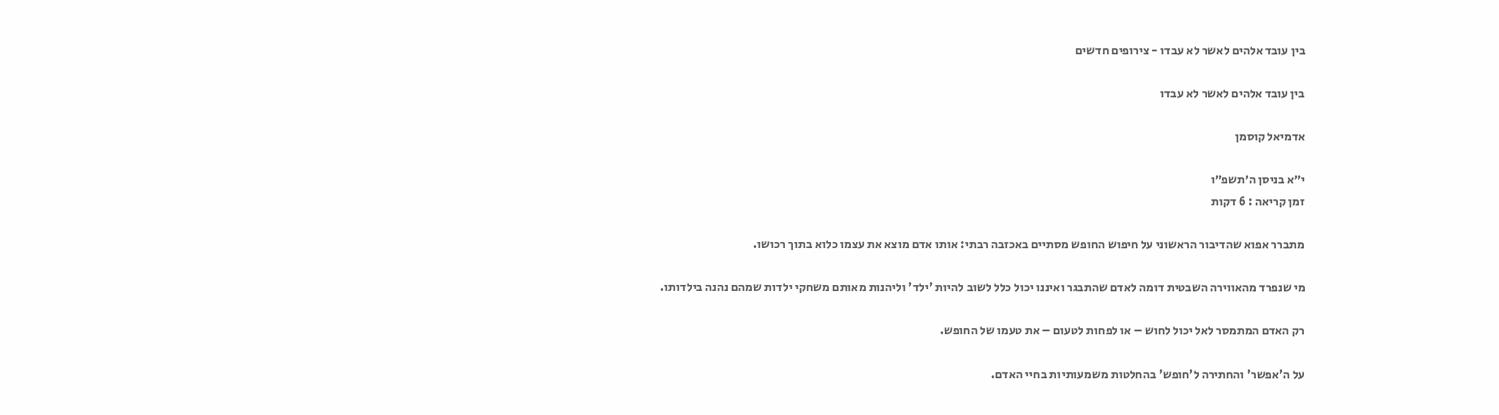בין עובד אלהים לאשר לא עבדו - צירופים חדשים

בין עובד אלהים לאשר לא עבדו

אדמיאל קוסמן

י״א בניסן ה׳תשפ״ו
זמן קריאה : 6 דקות

מתברר אפוא שהדיבור הראשוני על חיפוש החופש מסתיים באכזבה רבתי: אותו אדם מוצא את עצמו כלוא בתוך רכושו.

מי שנפרד מהאווירה השבטית דומה לאדם שהתבגר ואיננו יכול כלל לשוב להיות 'ילד' וליהנות מאותם משחקי ילדות שמהם נהנה בילדותו.

רק האדם המתמסר לאל יכול לחוש – או לפחות לטעום – את טעמו של החופש.

על ה'אפשר' והחתירה ל'חופש' בהחלטות משמעותיות בחיי האדם.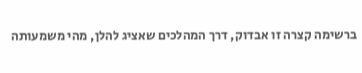ברשימה קצרה זו אבדוק, דרך המהלכים שאציג להלן, מהי משמעותה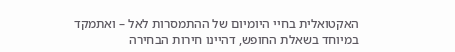האקטואלית בחיי היומיום של ההתמסרות לאל – ואתמקד במיוחד בשאלת החופש, דהיינו חירות הבחירה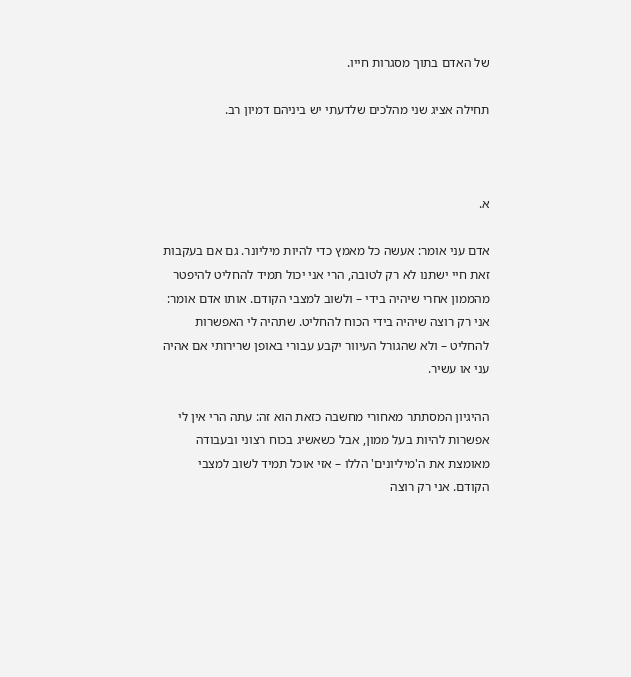של האדם בתוך מסגרות חייו.

תחילה אציג שני מהלכים שלדעתי יש ביניהם דמיון רב.



א.

אדם עני אומר: אעשה כל מאמץ כדי להיות מיליונר. גם אם בעקבות זאת חיי ישתנו לא רק לטובה, הרי אני יכול תמיד להחליט להיפטר מהממון אחרי שיהיה בידי – ולשוב למצבי הקודם. אותו אדם אומר: אני רק רוצה שיהיה בידי הכוח להחליט. שתהיה לי האפשרות להחליט – ולא שהגורל העיוור יקבע עבורי באופן שרירותי אם אהיה עני או עשיר.

ההיגיון המסתתר מאחורי מחשבה כזאת הוא זה: עתה הרי אין לי אפשרות להיות בעל ממון, אבל כשאשיג בכוח רצוני ובעבודה מאומצת את ה'מיליונים' הללו – אזי אוכל תמיד לשוב למצבי הקודם. אני רק רוצה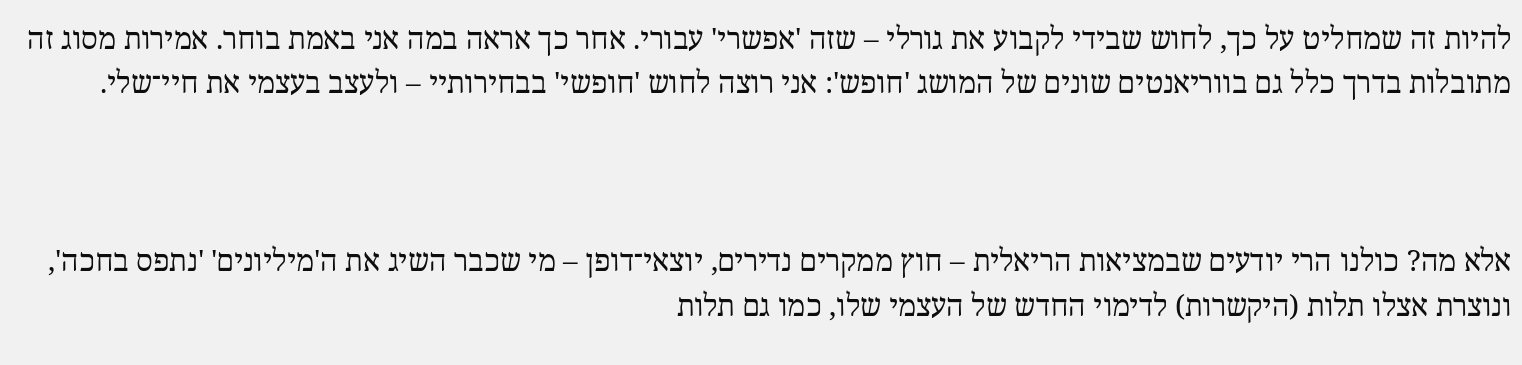להיות זה שמחליט על כך, לחוש שבידי לקבוע את גורלי – שזה 'אפשרי' עבורי. אחר כך אראה במה אני באמת בוחר. אמירות מסוג זה מתובלות בדרך כלל גם בווריאנטים שונים של המושג 'חופש': אני רוצה לחוש 'חופשי' בבחירותיי – ולעצב בעצמי את חיי־שלי.



אלא מה? כולנו הרי יודעים שבמציאות הריאלית – חוץ ממקרים נדירים, יוצאי־דופן – מי שכבר השיג את ה'מיליונים' 'נתפס בחכה', ונוצרת אצלו תלות (היקשרות) לדימוי החדש של העצמי שלו, כמו גם תלות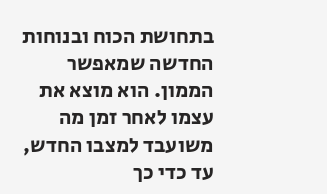בתחושת הכוח ובנוחות החדשה שמאפשר הממון. הוא מוצא את עצמו לאחר זמן מה משועבד למצבו החדש, עד כדי כך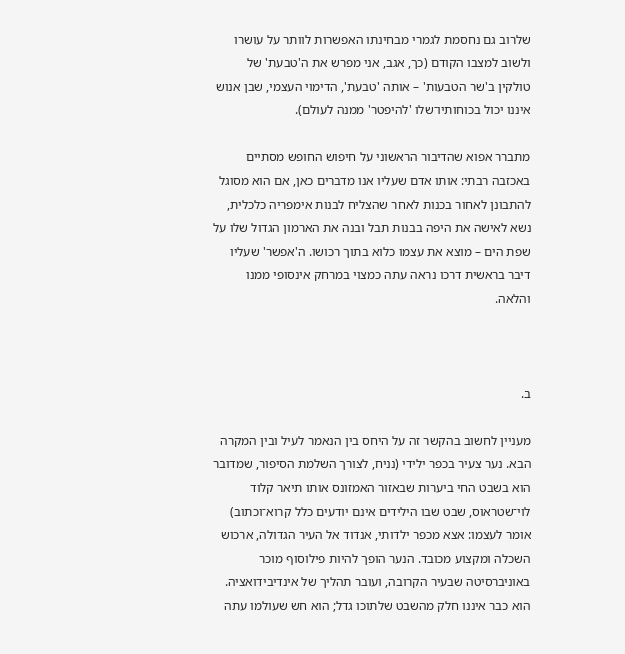שלרוב גם נחסמת לגמרי מבחינתו האפשרות לוותר על עושרו ולשוב למצבו הקודם (כך, אגב, אני מפרש את ה'טבעת' של טולקין ב'שר הטבעות' – אותה 'טבעת', הדימוי העצמי, שבן אנוש איננו יכול בכוחותיו־שלו 'להיפטר' ממנה לעולם).

מתברר אפוא שהדיבור הראשוני על חיפוש החופש מסתיים באכזבה רבתי: אותו אדם שעליו אנו מדברים כאן, אם הוא מסוגל להתבונן לאחור בכנות לאחר שהצליח לבנות אימפריה כלכלית, נשא לאישה את היפה בבנות תבל ובנה את הארמון הגדול שלו על שפת הים – מוצא את עצמו כלוא בתוך רכושו. ה'אפשר' שעליו דיבר בראשית דרכו נראה עתה כמצוי במרחק אינסופי ממנו והלאה.



ב.

מעניין לחשוב בהקשר זה על היחס בין הנאמר לעיל ובין המקרה הבא. נער צעיר בכפר ילידי (נניח, לצורך השלמת הסיפור, שמדובר הוא בשבט החי ביערות שבאזור האמזונס אותו תיאר קלוד לוי־שטראוס, שבט שבו הילידים אינם יודעים כלל קרוא־וכתוב) אומר לעצמו: אצא מכפר ילדותי, אנדוד אל העיר הגדולה, ארכוש השכלה ומקצוע מכובד. הנער הופך להיות פילוסוף מוכר באוניברסיטה שבעיר הקרובה, ועובר תהליך של אינדיבידואציה. הוא כבר איננו חלק מהשבט שלתוכו גדל; הוא חש שעולמו עתה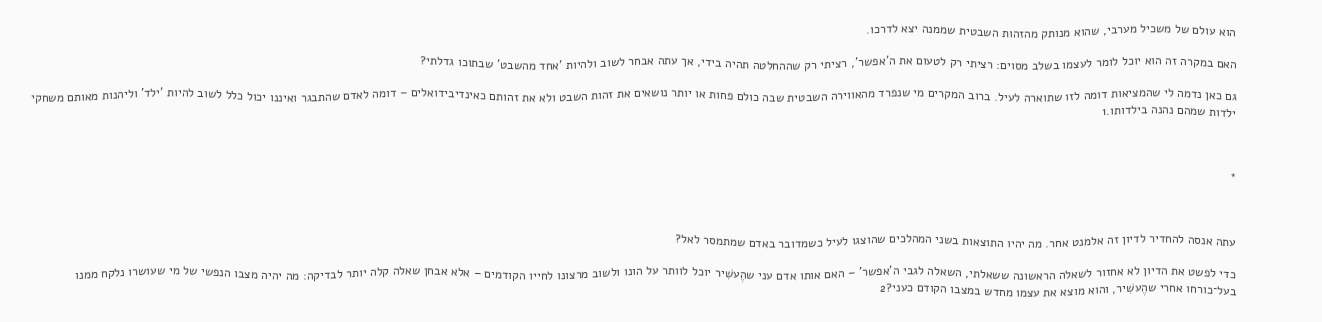הוא עולם של משכיל מערבי, שהוא מנותק מהזהות השבטית שממנה יצא לדרכו.

האם במקרה זה הוא יוכל לומר לעצמו בשלב מסוים: רציתי רק לטעום את ה'אפשר', רציתי רק שההחלטה תהיה בידי, אך עתה אבחר לשוב ולהיות 'אחד מהשבט' שבתוכו גדלתי?

גם כאן נדמה לי שהמציאות דומה לזו שתוארה לעיל. ברוב המקרים מי שנפרד מהאווירה השבטית שבה כולם פחות או יותר נושאים את זהות השבט ולא את זהותם כאינדיבידואלים – דומה לאדם שהתבגר ואיננו יכול כלל לשוב להיות 'ילד' וליהנות מאותם משחקי ילדות שמהם נהנה בילדותו.1



*



עתה אנסה להחדיר לדיון זה אלמנט אחר. מה יהיו התוצאות בשני המהלכים שהוצגו לעיל כשמדובר באדם שמתמסר לאל?

כדי לפשט את הדיון לא אחזור לשאלה הראשונה ששאלתי, השאלה לגבי ה'אפשר' – האם אותו אדם עני שהֶעשִׁיר יוכל לוותר על הונו ולשוב מרצונו לחייו הקודמים – אלא אבחן שאלה קלה יותר לבדיקה: מה יהיה מצבו הנפשי של מי שעושרו נלקח ממנו בעל־כורחו אחרי שהֶעשִׁיר, והוא מוצא את עצמו מחדש במצבו הקודם כעני?2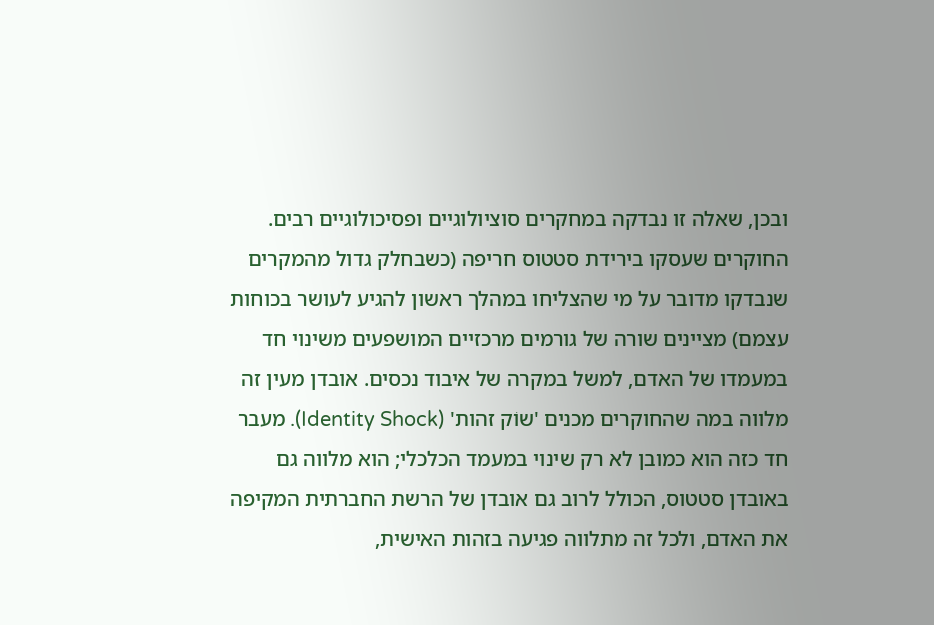ובכן, שאלה זו נבדקה במחקרים סוציולוגיים ופסיכולוגיים רבים. החוקרים שעסקו בירידת סטטוס חריפה (כשבחלק גדול מהמקרים שנבדקו מדובר על מי שהצליחו במהלך ראשון להגיע לעושר בכוחות עצמם) מציינים שורה של גורמים מרכזיים המושפעים משינוי חד במעמדו של האדם, למשל במקרה של איבוד נכסים. אובדן מעין זה מלווה במה שהחוקרים מכנים 'שוֹק זהות' (Identity Shock). מעבר חד כזה הוא כמובן לא רק שינוי במעמד הכלכלי; הוא מלווה גם באובדן סטטוס, הכולל לרוב גם אובדן של הרשת החברתית המקיפה את האדם, ולכל זה מתלווה פגיעה בזהות האישית,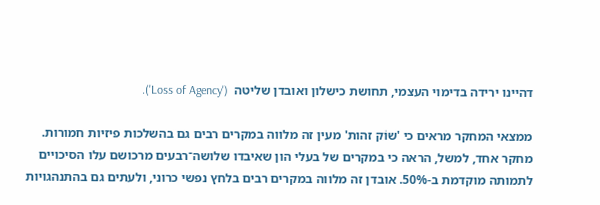דהיינו ירידה בדימוי העצמי, תחושת כישלון ואובדן שליטה  ('Loss of Agency').

ממצאי המחקר מראים כי 'שוֹק זהות' מעין זה מלווה במקרים רבים גם בהשלכות פיזיות חמורות. מחקר אחד, למשל, הראה כי במקרים של בעלי הון שאיבדו שלושה־רבעים מרכושם עלו הסיכויים לתמותה מוקדמת ב-50%. אובדן זה מלווה במקרים רבים בלחץ נפשי כרוני, ולעתים גם בהתנהגויות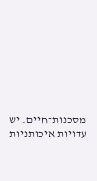מסכנות־חיים. יש עדויות איכותניות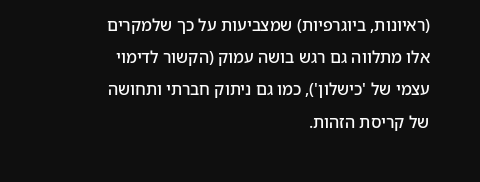(ראיונות, ביוגרפיות) שמצביעות על כך שלמקרים אלו מתלווה גם רגש בושה עמוק (הקשור לדימוי עצמי של 'כישלון'), כמו גם ניתוק חברתי ותחושה של קריסת הזהות.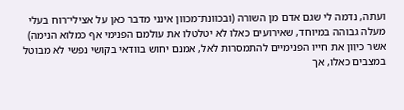ועתה, נדמה לי שגם אדם מן השורה (ובכוונת־מכוון אינני מדבר כאן על אצילי־רוח בעלי מעלה גבוהה במיוחד, שאירועים כאלו לא יטלטלו את עולמם הפנימי אף כמלוא הנימה) אשר כיוֵון את חייו הפנימיים להתמסרות לאל, אמנם יחוש בוודאי בקושי נפשי לא מבוטל במצבים כאלו, אך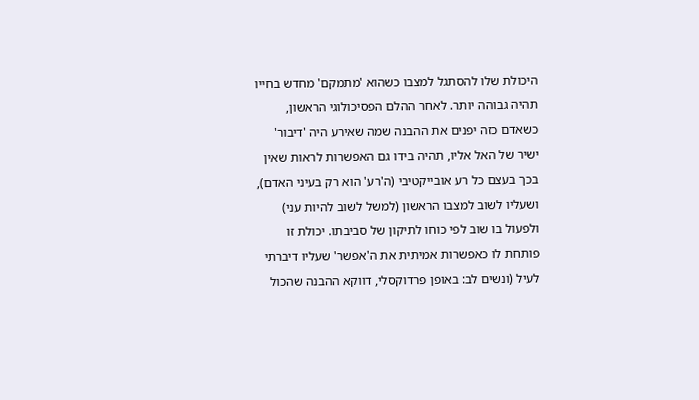היכולת שלו להסתגל למצבו כשהוא 'מתמקם' מחדש בחייו תהיה גבוהה יותר. לאחר ההלם הפסיכולוגי הראשון, כשאדם כזה יפנים את ההבנה שמה שאירע היה 'דיבור' ישיר של האל אליו, תהיה בידו גם האפשרות לראות שאין בכך בעצם כל רע אובייקטיבי (ה'רע' הוא רק בעיני האדם), ושעליו לשוב למצבו הראשון (למשל לשוב להיות עני) ולפעול בו שוב לפי כוחו לתיקון של סביבתו. יכולת זו פותחת לו כאפשרות אמיתית את ה'אפשר' שעליו דיברתי לעיל (ונשים לב: באופן פרדוקסלי, דווקא ההבנה שהכול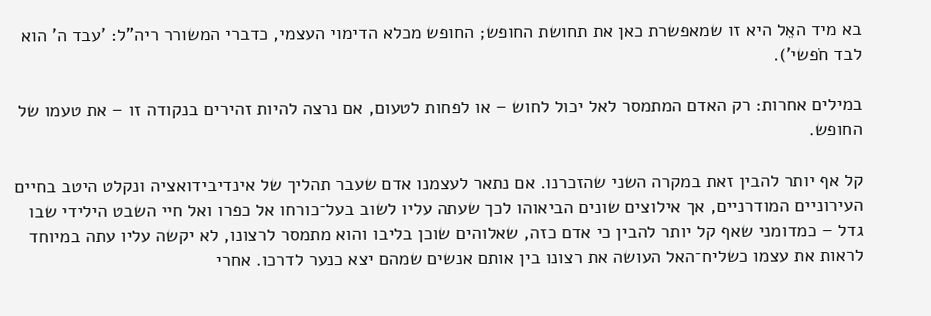בא מיד האֵל היא זו שמאפשרת כאן את תחושת החופש; החופש מכלא הדימוי העצמי, כדברי המשורר ריה"ל: 'עבד ה' הוא לבד חֹפשי').

במילים אחרות: רק האדם המתמסר לאל יכול לחוש – או לפחות לטעום, אם נרצה להיות זהירים בנקודה זו – את טעמו של החופש.

קל אף יותר להבין זאת במקרה השני שהזכרנו. אם נתאר לעצמנו אדם שעבר תהליך של אינדיבידואציה ונקלט היטב בחיים העירוניים המודרניים, אך אילוצים שונים הביאוהו לכך שעתה עליו לשוב בעל־כורחו אל כפרו ואל חיי השבט הילידי שבו גדל – כמדומני שאף קל יותר להבין כי אדם כזה, שאלוהים שוכן בליבו והוא מתמסר לרצונו, לא יקשה עליו עתה במיוחד לראות את עצמו כשליח־האל העושה את רצונו בין אותם אנשים שמהם יצא כנער לדרכו. אחרי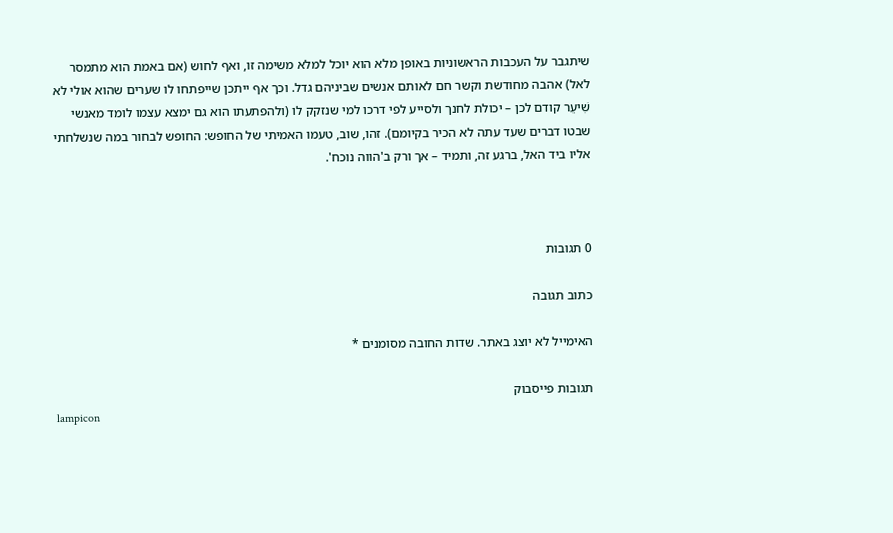שיתגבר על העכבות הראשוניות באופן מלא הוא יוכל למלא משימה זו, ואף לחוש (אם באמת הוא מתמסר לאל) אהבה מחודשת וקשר חם לאותם אנשים שביניהם גדל. וכך אף ייתכן שייפתחו לו שערים שהוא אולי לא שִׁיעֵר קודם לכן – יכולת לחנך ולסייע לפי דרכו למי שנזקק לו (ולהפתעתו הוא גם ימצא עצמו לומד מאנשי שבטו דברים שעד עתה לא הכיר בקיומם). זהו, שוב, טעמו האמיתי של החופש: החופש לבחור במה שנשלחתי אליו ביד האל, ברגע זה, ותמיד – אך ורק ב'הווה נוכח'.



0 תגובות

כתוב תגובה

האימייל לא יוצג באתר. שדות החובה מסומנים *

תגובות פייסבוק
lampicon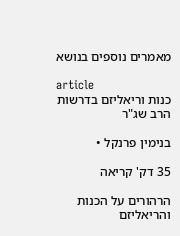מאמרים נוספים בנושא

article
כנות וריאליזם בדרשות הרב שג"ר

בנימין פרנקל •

35 דק' קריאה

הרהורים על הכנות והריאליזם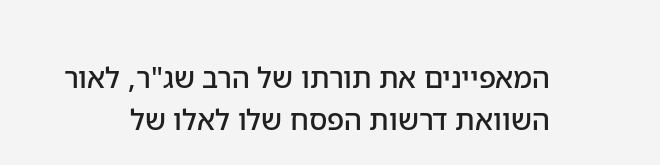המאפיינים את תורתו של הרב שג"ר, לאור השוואת דרשות הפסח שלו לאלו של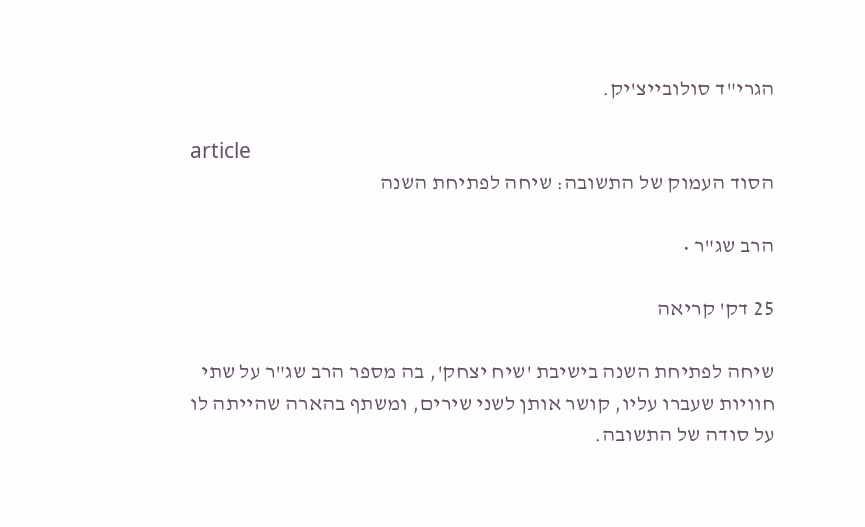הגרי"ד סולובייצ'יק.

article
הסוד העמוק של התשובה: שיחה לפתיחת השנה

הרב שג"ר •

25 דק' קריאה

שיחה לפתיחת השנה בישיבת 'שיח יצחק', בה מספר הרב שג"ר על שתי חוויות שעברו עליו, קושר אותן לשני שירים, ומשתף בהארה שהייתה לו על סודה של התשובה.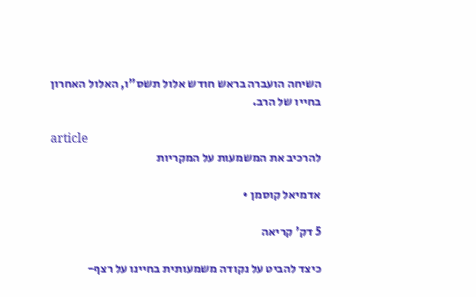השיחה הועברה בראש חודש אלול תשס"ו, האלול האחרון בחייו של הרב.

article
להרכיב את המשמעות על המקריות

אדמיאל קוסמן •

5 דק' קריאה

כיצד להביט על נקודה משמעותית בחיינו על רצף-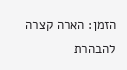הזמן: הארה קצרה להבהרת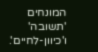המונחים 'תשובה' ו'כיוון-לחיים'.